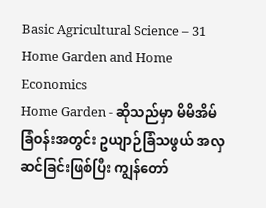Basic Agricultural Science – 31 Home Garden and Home Economics
Home Garden - ဆိုသည်မှာ မိမိအိမ်ခြံဝန်းအတွင်း ဥယျာဉ်ခြံသဖွယ် အလှဆင်ခြင်းဖြစ်ပြီး ကျွန်တော်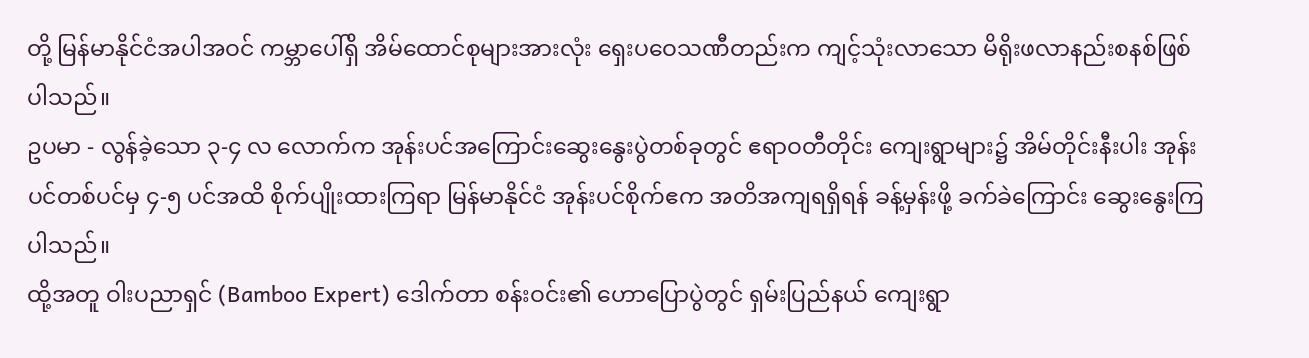တို့ မြန်မာနိုင်ငံအပါအဝင် ကမ္ဘာပေါ်ရှိ အိမ်ထောင်စုများအားလုံး ရှေးပဝေသဏီတည်းက ကျင့်သုံးလာသော မိရိုးဖလာနည်းစနစ်ဖြစ်ပါသည်။
ဥပမာ - လွန်ခဲ့သော ၃-၄ လ လောက်က အုန်းပင်အကြောင်းဆွေးနွေးပွဲတစ်ခုတွင် ဧရာဝတီတိုင်း ကျေးရွာများ၌ အိမ်တိုင်းနီးပါး အုန်းပင်တစ်ပင်မှ ၄-၅ ပင်အထိ စိုက်ပျိုးထားကြရာ မြန်မာနိုင်ငံ အုန်းပင်စိုက်ဧက အတိအကျရရှိရန် ခန့်မှန်းဖို့ ခက်ခဲကြောင်း ဆွေးနွေးကြပါသည်။
ထို့အတူ ဝါးပညာရှင် (Bamboo Expert) ဒေါက်တာ စန်းဝင်း၏ ဟောပြောပွဲတွင် ရှမ်းပြည်နယ် ကျေးရွာ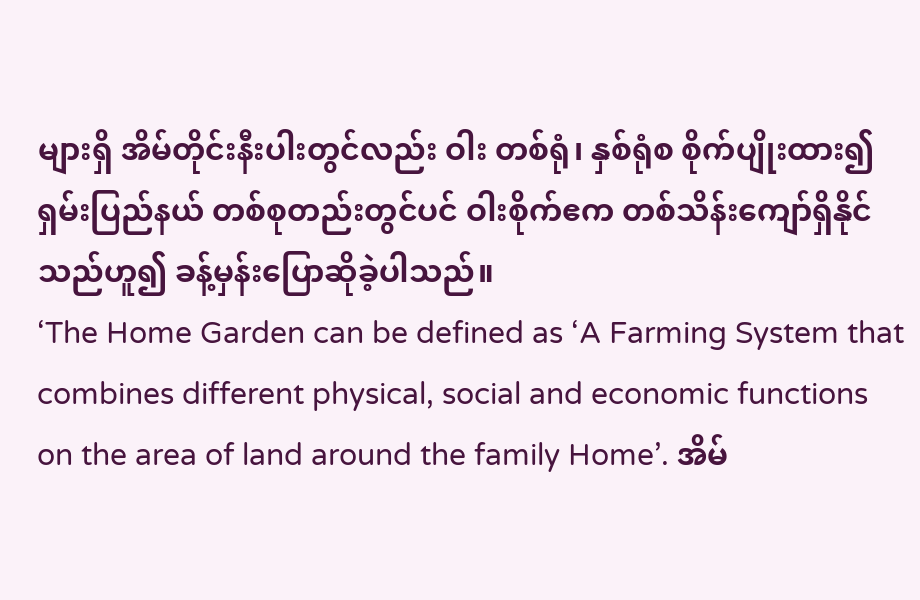များရှိ အိမ်တိုင်းနီးပါးတွင်လည်း ဝါး တစ်ရုံ၊ နှစ်ရုံစ စိုက်ပျိုးထား၍ ရှမ်းပြည်နယ် တစ်စုတည်းတွင်ပင် ဝါးစိုက်ဧက တစ်သိန်းကျော်ရှိနိုင်သည်ဟူ၍ ခန့်မှန်းပြောဆိုခဲ့ပါသည်။
‘The Home Garden can be defined as ‘A Farming System that combines different physical, social and economic functions on the area of land around the family Home’. အိမ်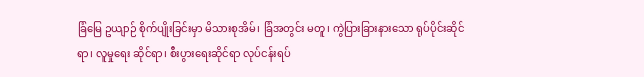ခြံမြေ ဥယျာဉ် စိုက်ပျိုးခြင်းမှာ မိသားစုအိမ်၊ ခြံအတွင်း မတူ၊ ကွဲပြားခြားနားသော ရုပ်ပိုင်းဆိုင်ရာ၊ လူမှုရေး ဆိုင်ရာ၊ စီးပွားရေးဆိုင်ရာ လုပ်ငန်းရပ်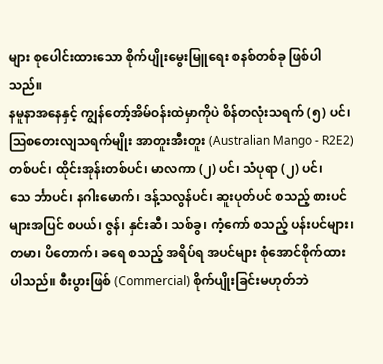များ စုပေါင်းထားသော စိုက်ပျိုးမွေးမြူရေး စနစ်တစ်ခု ဖြစ်ပါသည်။
နမူနာအနေနှင့် ကျွန်တော့်အိမ်ဝန်းထဲမှာကိုပဲ စိန်တလုံးသရက် (၅) ပင်၊ ဩစတေးလျသရက်မျိုး အာတူးအီးတူး (Australian Mango - R2E2) တစ်ပင်၊ ထိုင်းအုန်းတစ်ပင်၊ မာလကာ (၂) ပင်၊ သံပုရာ (၂) ပင်၊ သေ င်္ဘာပင်၊ နဂါးမောက်၊ ဒန့်သလွန်ပင်၊ ဆူးပုတ်ပင် စသည့် စားပင်များအပြင် စပယ်၊ ဇွန်၊ နှင်းဆီ၊ သစ်ခွ၊ ကံ့ကော် စသည့် ပန်းပင်များ၊ တမာ၊ ပိတောက်၊ ခရေ စသည့် အရိပ်ရ အပင်များ စုံအောင်စိုက်ထားပါသည်။ စီးပွားဖြစ် (Commercial) စိုက်ပျိုးခြင်းမဟုတ်ဘဲ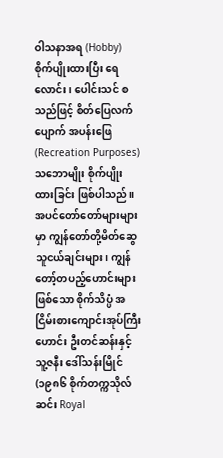ဝါသနာအရ (Hobby) စိုက်ပျိုးထားပြီး ရေလောင်း၊ ပေါင်းသင် စသည်ဖြင့် စိတ်ပြေလက်ပျောက် အပန်းဖြေ (Recreation Purposes) သဘောမျိုး စိုက်ပျိုးထားခြင်း ဖြစ်ပါသည်။
အပင်တော်တော်များများမှာ ကျွန်တော်တို့မိတ်ဆွေ သူငယ်ချင်းများ၊ ကျွန်တော့်တပည့်ဟောင်းများဖြစ်သော စိုက်သိပ္ပံ အငြိမ်းစားကျောင်းအုပ်ကြီးဟောင်း ဦးတင်ဆန်းနှင့် သူ့ဇနီး ဒေါ်သန်းမြိုင် (၁၉၈၆ စိုက်တက္ကသိုလ်ဆင်း Royal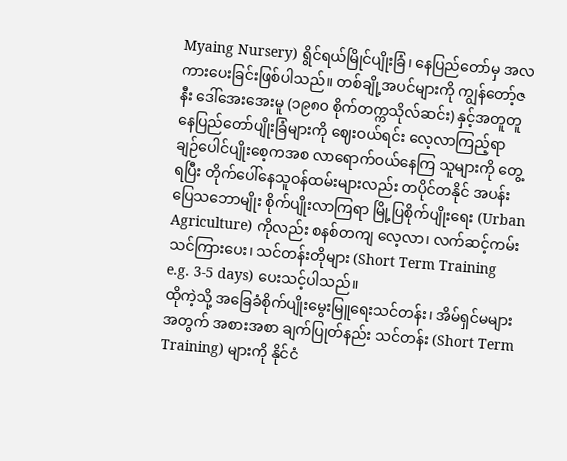Myaing Nursery) ရွိင်ရယ်မြိုင်ပျိုးခြံ၊ နေပြည်တော်မှ အလကားပေးခြင်းဖြစ်ပါသည်။ တစ်ချို့အပင်များကို ကျွန်တော့်ဇနီး ဒေါ်အေးအေးမူ (၁၉၈၀ စိုက်တက္ကသိုလ်ဆင်း) နှင့်အတူတူ နေပြည်တော်ပျိုးခြံများကို ဈေးဝယ်ရင်း လေ့လာကြည့်ရာ ချဉ်ပေါင်ပျိုးစေ့ကအစ လာရောက်ဝယ်နေကြ သူများကို တွေ့ရပြီး တိုက်ပေါ်နေသူဝန်ထမ်းများလည်း တပိုင်တနိုင် အပန်းပြေသဘောမျိုး စိုက်ပျိုးလာကြရာ မြို့ပြစိုက်ပျိုးရေး (Urban Agriculture) ကိုလည်း စနစ်တကျ လေ့လာ၊ လက်ဆင့်ကမ်းသင်ကြားပေး၊ သင်တန်းတိုများ (Short Term Training e.g. 3-5 days) ပေးသင့်ပါသည်။
ထိုကဲ့သို့ အခြေခံစိုက်ပျိုးမွေးမြူရေးသင်တန်း၊ အိမ်ရှင်မများအတွက် အစားအစာ ချက်ပြုတ်နည်း သင်တန်း (Short Term Training) များကို နိုင်ငံ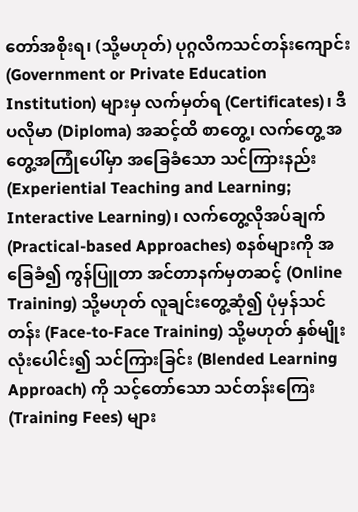တော်အစိုးရ၊ (သို့မဟုတ်) ပုဂ္ဂလိကသင်တန်းကျောင်း (Government or Private Education Institution) များမှ လက်မှတ်ရ (Certificates)၊ ဒီပလိုမာ (Diploma) အဆင့်ထိ စာတွေ့၊ လက်တွေ့ အတွေ့အကြုံပေါ်မှာ အခြေခံသော သင်ကြားနည်း (Experiential Teaching and Learning; Interactive Learning)၊ လက်တွေ့လိုအပ်ချက် (Practical-based Approaches) စနစ်များကို အခြေခံ၍ ကွန်ပြူတာ အင်တာနက်မှတဆင့် (Online Training) သို့မဟုတ် လူချင်းတွေ့ဆုံ၍ ပုံမှန်သင်တန်း (Face-to-Face Training) သို့မဟုတ် နှစ်မျိုးလုံးပေါင်း၍ သင်ကြားခြင်း (Blended Learning Approach) ကို သင့်တော်သော သင်တန်းကြေး (Training Fees) များ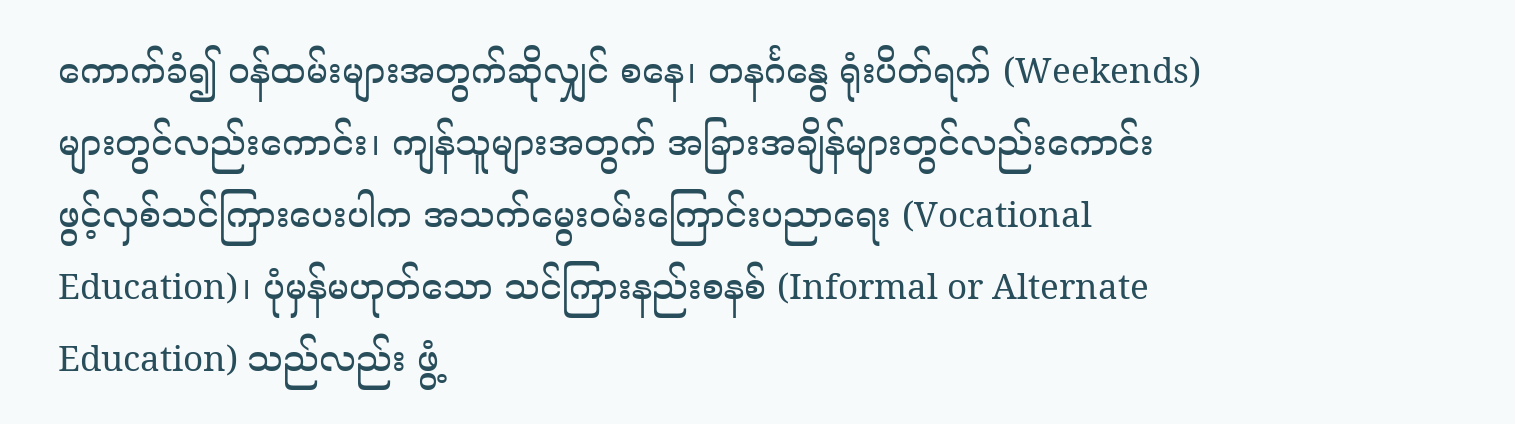ကောက်ခံ၍ ဝန်ထမ်းများအတွက်ဆိုလျှင် စနေ၊ တနင်္ဂနွေ ရုံးပိတ်ရက် (Weekends) များတွင်လည်းကောင်း၊ ကျန်သူများအတွက် အခြားအချိန်များတွင်လည်းကောင်း ဖွင့်လှစ်သင်ကြားပေးပါက အသက်မွေးဝမ်းကြောင်းပညာရေး (Vocational Education)၊ ပုံမှန်မဟုတ်သော သင်ကြားနည်းစနစ် (Informal or Alternate Education) သည်လည်း ဖွံ့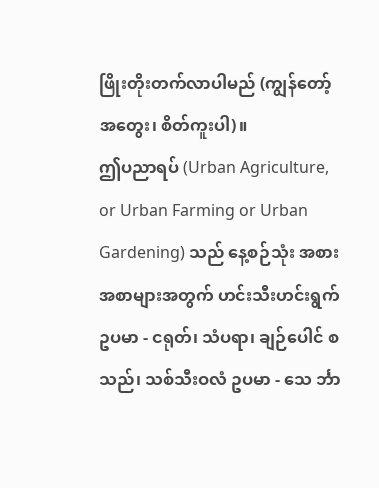ဖြိုးတိုးတက်လာပါမည် (ကျွန်တော့်အတွေး၊ စိတ်ကူးပါ)။
ဤပညာရပ် (Urban Agriculture, or Urban Farming or Urban Gardening) သည် နေ့စဉ်သုံး အစားအစာများအတွက် ဟင်းသီးဟင်းရွက် ဥပမာ - ငရုတ်၊ သံပရာ၊ ချဉ်ပေါင် စသည်၊ သစ်သီးဝလံ ဥပမာ - သေ င်္ဘာ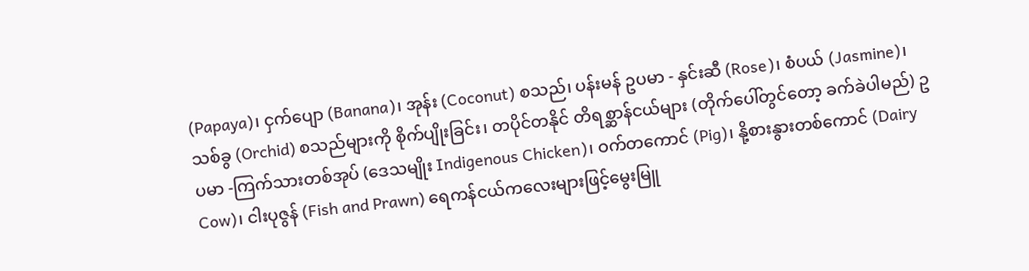(Papaya)၊ ငှက်ပျော (Banana)၊ အုန်း (Coconut) စသည်၊ ပန်းမန် ဥပမာ - နှင်းဆီ (Rose)၊ စံပယ် (Jasmine)၊ သစ်ခွ (Orchid) စသည်များကို စိုက်ပျိုးခြင်း၊ တပိုင်တနိုင် တိရစ္ဆာန်ငယ်များ (တိုက်ပေါ်တွင်တော့ ခက်ခဲပါမည်) ဥပမာ -ကြက်သားတစ်အုပ် (ဒေသမျိုး Indigenous Chicken)၊ ဝက်တကောင် (Pig)၊ နို့စားနွားတစ်ကောင် (Dairy Cow)၊ ငါးပုဇွန် (Fish and Prawn) ရေကန်ငယ်ကလေးများဖြင့်မွေးမြူ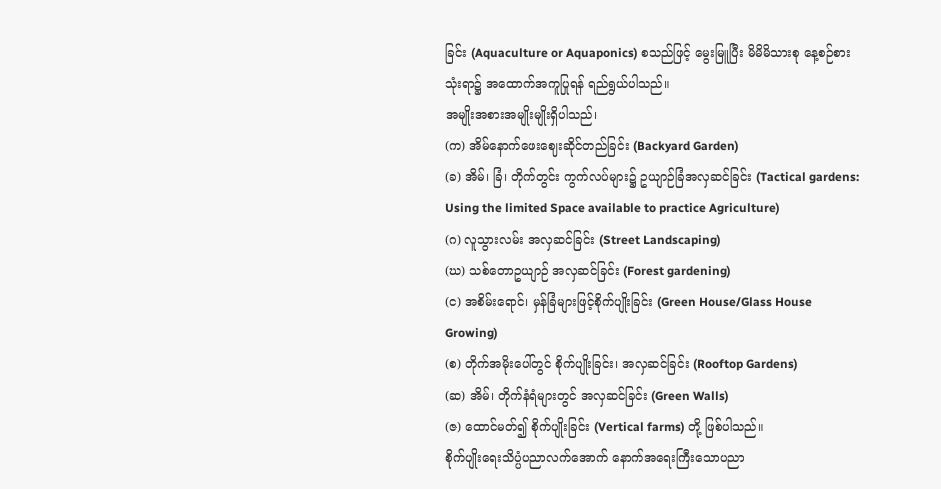ခြင်း (Aquaculture or Aquaponics) စသည်ဖြင့် မွေးမြူပြီး မိမိမိသားစု နေ့စဉ်စားသုံးရာ၌ အထောက်အကူပြုရန် ရည်ရွယ်ပါသည်။
အမျိုးအစားအမျိုးမျိုးရှိပါသည်၊
(က) အိမ်နောက်ဖေးဈေးဆိုင်တည်ခြင်း (Backyard Garden)
(ခ) အိမ်၊ ခြံ၊ တိုက်တွင်း ကွက်လပ်များ၌ ဥယျာဉ်ခြံအလှဆင်ခြင်း (Tactical gardens: Using the limited Space available to practice Agriculture)
(ဂ) လူသွားလမ်း အလှဆင်ခြင်း (Street Landscaping)
(ဃ) သစ်တောဥယျာဉ် အလှဆင်ခြင်း (Forest gardening)
(င) အစိမ်းရောင်၊ မှန်ခြံများဖြင့်စိုက်ပျိုးခြင်း (Green House/Glass House Growing)
(စ) တိုက်အမိုးပေါ်တွင် စိုက်ပျိုးခြင်း၊ အလှဆင်ခြင်း (Rooftop Gardens)
(ဆ) အိမ်၊ တိုက်နံရံများတွင် အလှဆင်ခြင်း (Green Walls)
(ဇ) ထောင်မတ်၍ စိုက်ပျိုးခြင်း (Vertical farms) တို့ ဖြစ်ပါသည်။
စိုက်ပျိုးရေးသိပ္ပံပညာလက်အောက် နောက်အရေးကြီးသောပညာ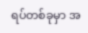ရပ်တစ်ခုမှာ အ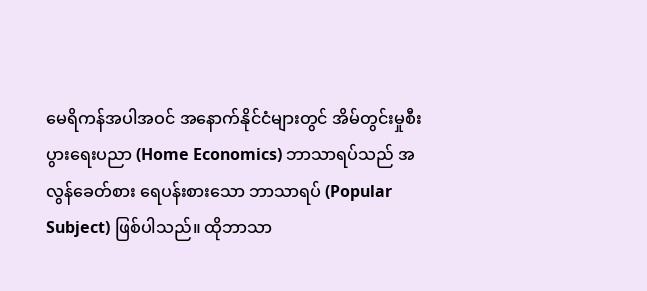မေရိကန်အပါအဝင် အနောက်နိုင်ငံများတွင် အိမ်တွင်းမှုစီးပွားရေးပညာ (Home Economics) ဘာသာရပ်သည် အလွန်ခေတ်စား ရေပန်းစားသော ဘာသာရပ် (Popular Subject) ဖြစ်ပါသည်။ ထိုဘာသာ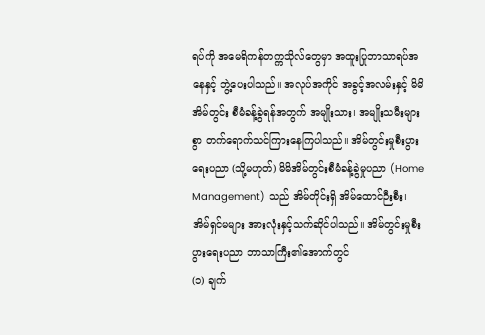ရပ်ကို အမေရိကန်တက္ကသိုလ်တွေမှာ အထူးပြုဘာသာရပ်အနေနှင့် ဘွဲ့ပေးပါသည်။ အလုပ်အကိုင် အခွင့်အလမ်းနှင့် မိမိအိမ်တွင်း စီမံခန့်ခွဲရန်အတွက် အမျိုးသား၊ အမျိုးသမီးများစွာ တက်ရောက်သင်ကြားနေကြပါသည်။ အိမ်တွင်းမှုစီးပွားရေးပညာ (သို့မဟုတ်) မိမိအိမ်တွင်းစီမံခန့်ခွဲမှုပညာ (Home Management) သည် အိမ်တိုင်းရှိ အိမ်ထောင်ဉီးစီး၊ အိမ်ရှင်မများ အားလုံးနှင့်သက်ဆိုင်ပါသည်။ အိမ်တွင်းမှုစီးပွားရေးပညာ ဘာသာကြီး၏အောက်တွင်
(၁) ချက်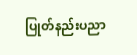ပြုတ်နည်းပညာ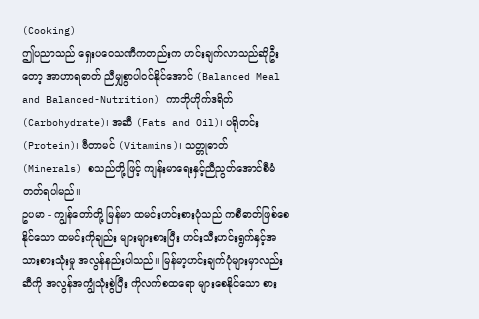(Cooking)
ဤပညာသည် ရှေးပဝေသဏီကတည်းက ဟင်းချက်လာသည်ဆိုဦးတော့ အာဟာရဓာတ် ညီမျှစွာပါဝင်နိုင်အောင် (Balanced Meal and Balanced-Nutrition) ကာဘိုဟိုက်ဒရိတ် (Carbohydrate)၊ အဆီ (Fats and Oil)၊ ပရိုတင်း (Protein)၊ ဗီတာမင် (Vitamins)၊ သတ္တုဓာတ် (Minerals) စသည်တို့ဖြင့် ကျန်းမာရေးနှင့်ညီညွတ်အောင်စီမံတတ်ရပါမည်။
ဥပမာ - ကျွန်တော်တို့ မြန်မာ ထမင်းဟင်းစားပုံသည် ကစီဓာတ်ဖြစ်စေနိုင်သော ထမင်းကိုချည်း များများစားပြီး ဟင်းသီးဟင်းရွက်နှင့်အသားစားသုံးမှု အလွန်နည်းပါသည်။ မြန်မာ့ဟင်းချက်ပုံများမှာလည်း ဆီကို အလွန်အကျွံသုံးစွဲပြီး ကိုလက်စထရော များစေနိုင်သော စား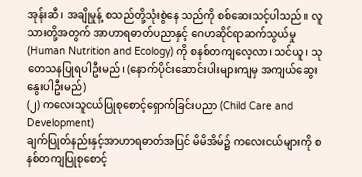အုန်းဆီ၊ အချိုမှုန့် စသည်တို့သုံးစွဲနေ သည်ကို စစ်ဆေးသင့်ပါသည်။ လူသားတို့အတွက် အာဟာရဓာတ်ပညာနှင့် ဂေဟဆိုင်ရာဆက်သွယ်မှု (Human Nutrition and Ecology) ကို စနစ်တကျလေ့လာ၊ သင်ယူ၊ သုတေသနပြုရပါဦးမည်၊ (နောက်ပိုင်းဆောင်းပါးများကျမှ အကျယ်ဆွေးနွေးပါဦးမည်)
(၂) ကလေးသူငယ်ပြုစုစောင့်ရှောက်ခြင်းပညာ (Child Care and Development)
ချက်ပြုတ်နည်းနှင့်အာဟာရဓာတ်အပြင် မိမိအိမ်၌ ကလေးငယ်များကို စနစ်တကျပြုစုစောင့်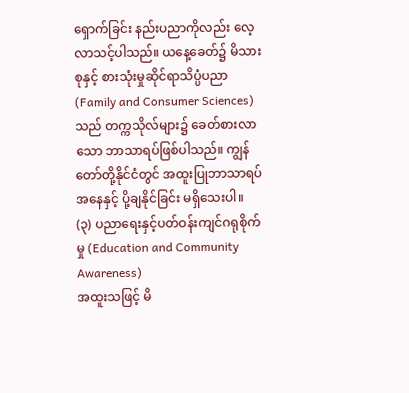ရှောက်ခြင်း နည်းပညာကိုလည်း လေ့လာသင့်ပါသည်။ ယနေ့ခေတ်၌ မိသားစုနှင့် စားသုံးမှုဆိုင်ရာသိပ္ပံပညာ (Family and Consumer Sciences) သည် တက္ကသိုလ်များ၌ ခေတ်စားလာသော ဘာသာရပ်ဖြစ်ပါသည်။ ကျွန်တော်တို့နိုင်ငံတွင် အထူးပြုဘာသာရပ်အနေနှင့် ပို့ချနိုင်ခြင်း မရှိသေးပါ။
(၃) ပညာရေးနှင့်ပတ်ဝန်းကျင်ဂရုစိုက်မှု (Education and Community Awareness)
အထူးသဖြင့် မိ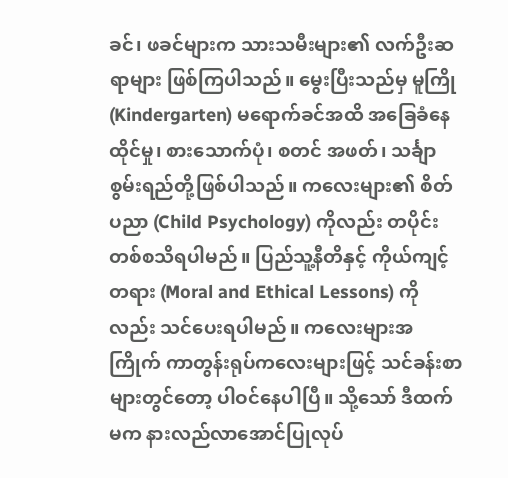ခင်၊ ဖခင်များက သားသမီးများ၏ လက်ဦးဆရာများ ဖြစ်ကြပါသည်။ မွေးပြီးသည်မှ မူကြို (Kindergarten) မရောက်ခင်အထိ အခြေခံနေထိုင်မှု၊ စားသောက်ပုံ၊ စတင် အဖတ်၊ သင်္ချာစွမ်းရည်တို့ဖြစ်ပါသည်။ ကလေးများ၏ စိတ်ပညာ (Child Psychology) ကိုလည်း တပိုင်းတစ်စသိရပါမည်။ ပြည်သူ့နီတိနှင့် ကိုယ်ကျင့်တရား (Moral and Ethical Lessons) ကိုလည်း သင်ပေးရပါမည်။ ကလေးများအကြိုက် ကာတွန်းရုပ်ကလေးများဖြင့် သင်ခန်းစာများတွင်တော့ ပါဝင်နေပါပြီ။ သို့သော် ဒီထက်မက နားလည်လာအောင်ပြုလုပ်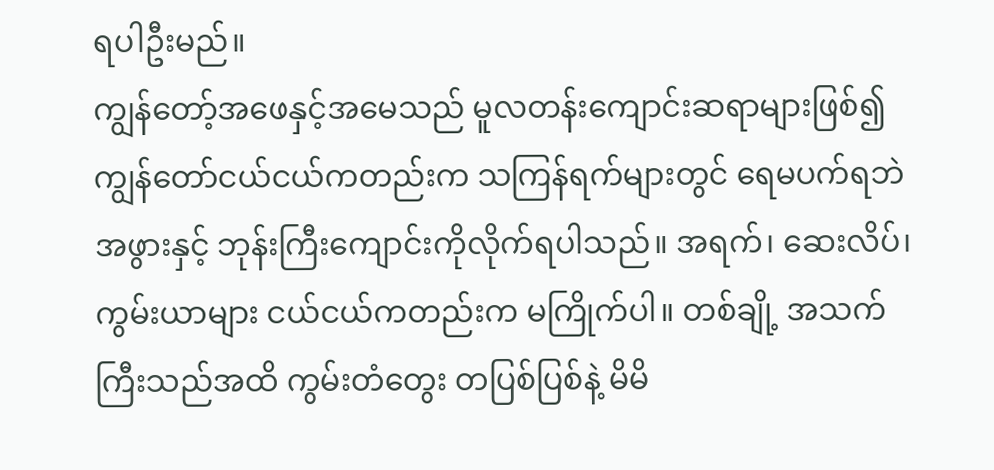ရပါဦးမည်။
ကျွန်တော့်အဖေနှင့်အမေသည် မူလတန်းကျောင်းဆရာများဖြစ်၍ ကျွန်တော်ငယ်ငယ်ကတည်းက သကြန်ရက်များတွင် ရေမပက်ရဘဲ အဖွားနှင့် ဘုန်းကြီးကျောင်းကိုလိုက်ရပါသည်။ အရက်၊ ဆေးလိပ်၊ ကွမ်းယာများ ငယ်ငယ်ကတည်းက မကြိုက်ပါ။ တစ်ချို့ အသက်ကြီးသည်အထိ ကွမ်းတံတွေး တပြစ်ပြစ်နဲ့ မိမိ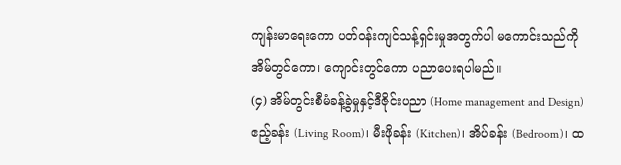ကျန်းမာရေးကော ပတ်ဝန်းကျင်သန့်ရှင်းမှုအတွက်ပါ မကောင်းသည်ကို အိမ်တွင်ကော၊ ကျောင်းတွင်ကော ပညာပေးရပါမည်။
(၄) အိမ်တွင်းစီမံခန့်ခွဲမှုနှင့်ဒီဇိုင်းပညာ (Home management and Design)
ဧည့်ခန်း (Living Room)၊ မီးဖိုခန်း (Kitchen)၊ အိပ်ခန်း (Bedroom)၊ ထ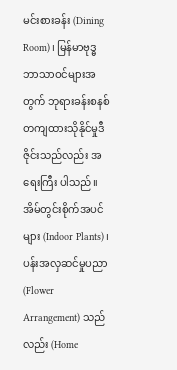မင်းစားခန်း (Dining Room)၊ မြန်မာဗုဒ္ဓဘာသာဝင်များအတွက် ဘုရားခန်းစနစ်တကျထားသိုနိုင်မှုဒီဇိုင်းသည်လည်း အရေးကြီး ပါသည်။ အိမ်တွင်းစိုက်အပင်များ (Indoor Plants)၊ ပန်းအလှဆင်မှုပညာ (Flower Arrangement) သည်လည်း (Home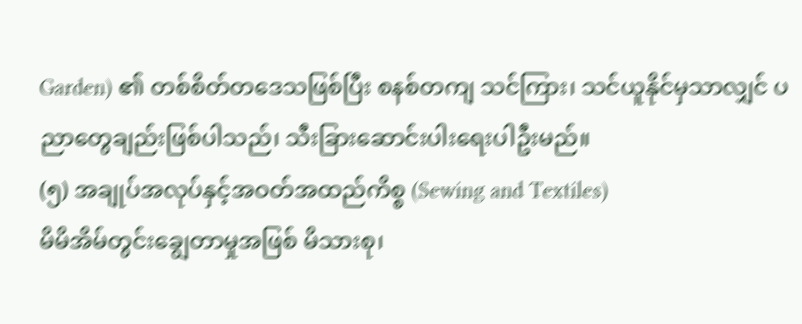Garden) ၏ တစ်စိတ်တဒေသဖြစ်ပြီး စနစ်တကျ သင်ကြား၊ သင်ယူနိုင်မှသာလျှင် ပညာတွေချည်းဖြစ်ပါသည်၊ သီးခြားဆောင်းပါးရေးပါဦးမည်။
(၅) အချုပ်အလုပ်နှင့်အဝတ်အထည်ကိစ္စ (Sewing and Textiles)
မိမိအိမ်တွင်းချွေတာမှုအဖြစ် မိသားစု၊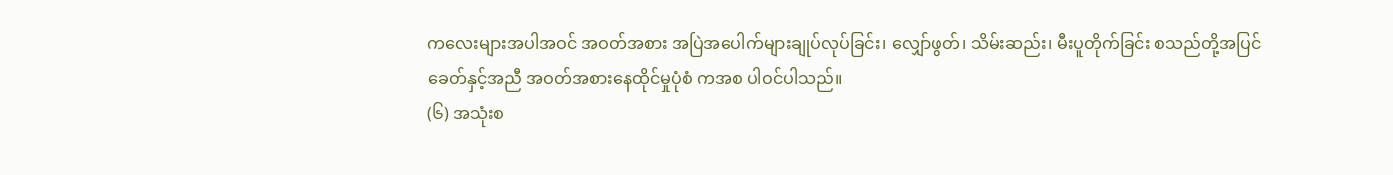ကလေးများအပါအဝင် အဝတ်အစား အပြဲအပေါက်များချုပ်လုပ်ခြင်း၊ လျှော်ဖွတ်၊ သိမ်းဆည်း၊ မီးပူတိုက်ခြင်း စသည်တို့အပြင် ခေတ်နှင့်အညီ အဝတ်အစားနေထိုင်မှုပုံစံ ကအစ ပါဝင်ပါသည်။
(၆) အသုံးစ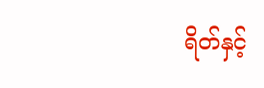ရိတ်နှင့်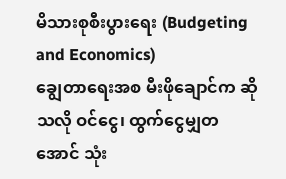မိသားစုစီးပွားရေး (Budgeting and Economics)
ချွေတာရေးအစ မီးဖိုချောင်က ဆိုသလို ဝင်ငွေ၊ ထွက်ငွေမျှတအောင် သုံး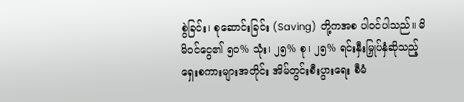စွဲခြင်း၊ စုဆောင်းခြင်း (Saving) တို့ကအစ ပါဝင်ပါသည်။ မိမိဝင်ငွေ၏ ၅၀% သုံး၊ ၂၅% စု၊ ၂၅% ရင်းနှီးမြှုပ်နှံဆိုသည့် ရှေးစကားများအတိုင်း အိမ်တွင်းစီးပွားရေး စီမံ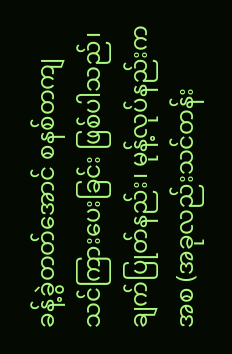ခန့်ခွဲတတ်အောင် စနစ်တကျသင်ကြားပေးခြင်း ဖြစ်ပါသည်၊ ချက်ပြုတ်နည်း၊ မုန့်လုပ်နည်းကအစ (အခုလည်းသင်တန်း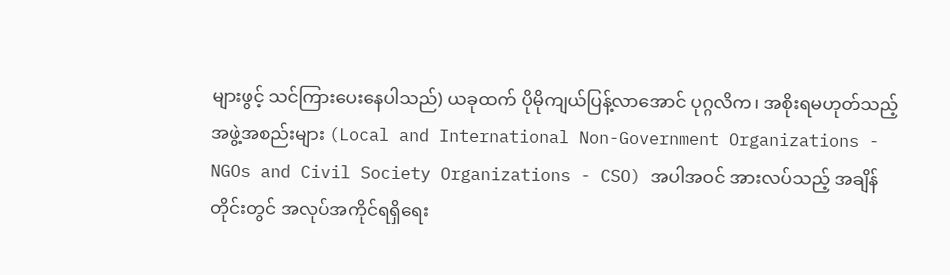များဖွင့် သင်ကြားပေးနေပါသည်) ယခုထက် ပိုမိုကျယ်ပြန့်လာအောင် ပုဂ္ဂလိက၊ အစိုးရမဟုတ်သည့်အဖွဲ့အစည်းများ (Local and International Non-Government Organizations - NGOs and Civil Society Organizations - CSO) အပါအဝင် အားလပ်သည့် အချိန်တိုင်းတွင် အလုပ်အကိုင်ရရှိရေး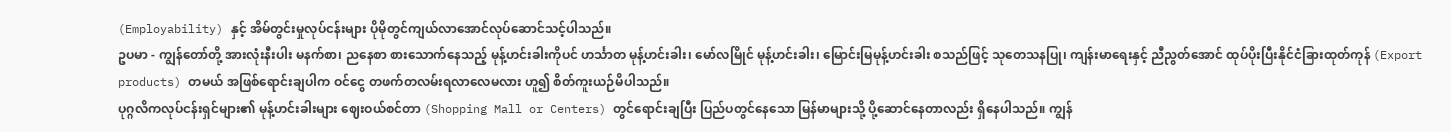(Employability) နှင့် အိမ်တွင်းမှုလုပ်ငန်းများ ပိုမိုတွင်ကျယ်လာအောင်လုပ်ဆောင်သင့်ပါသည်။
ဥပမာ - ကျွန်တော်တို့ အားလုံးနီးပါး မနက်စာ၊ ညနေစာ စားသောက်နေသည့် မုန့်ဟင်းခါးကိုပင် ဟင်္သာတ မုန့်ဟင်းခါး၊ မော်လမြိုင် မုန့်ဟင်းခါး၊ မြောင်းမြမုန့်ဟင်းခါး စသည်ဖြင့် သုတေသနပြု၊ ကျန်းမာရေးနှင့် ညီညွတ်အောင် ထုပ်ပိုးပြီးနိုင်ငံခြားထုတ်ကုန် (Export products) တမယ် အဖြစ်ရောင်းချပါက ဝင်ငွေ တဖက်တလမ်းရလာလေမလား ဟူ၍ စိတ်ကူးယဉ်မိပါသည်။
ပုဂ္ဂလိကလုပ်ငန်းရှင်များ၏ မုန့်ဟင်းခါးများ ဈေးဝယ်စင်တာ (Shopping Mall or Centers) တွင်ရောင်းချပြီး ပြည်ပတွင်နေသော မြန်မာများသို့ ပို့ဆောင်နေတာလည်း ရှိနေပါသည်။ ကျွန်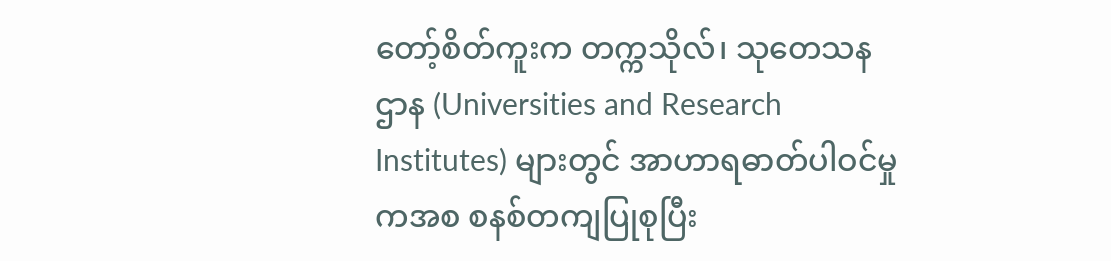တော့်စိတ်ကူးက တက္ကသိုလ်၊ သုတေသနဌာန (Universities and Research Institutes) များတွင် အာဟာရဓာတ်ပါဝင်မှုကအစ စနစ်တကျပြုစုပြီး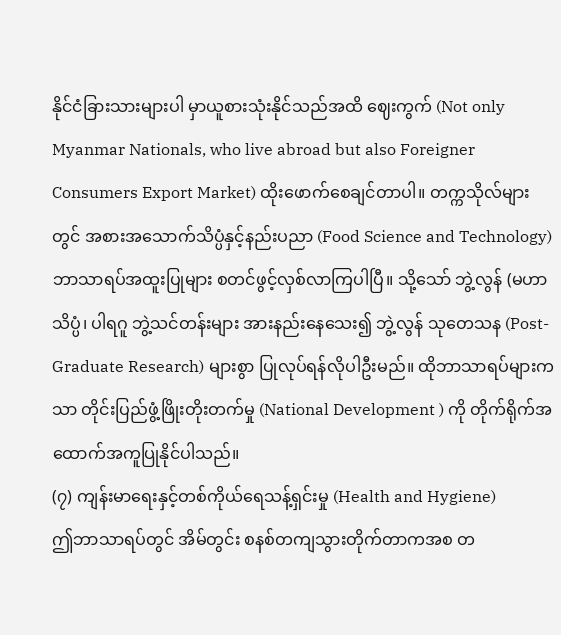နိုင်ငံခြားသားများပါ မှာယူစားသုံးနိုင်သည်အထိ ဈေးကွက် (Not only Myanmar Nationals, who live abroad but also Foreigner Consumers Export Market) ထိုးဖောက်စေချင်တာပါ။ တက္ကသိုလ်များတွင် အစားအသောက်သိပ္ပံနှင့်နည်းပညာ (Food Science and Technology) ဘာသာရပ်အထူးပြုများ စတင်ဖွင့်လှစ်လာကြပါပြီ။ သို့သော် ဘွဲ့လွန် (မဟာသိပ္ပံ၊ ပါရဂူ ဘွဲ့သင်တန်းများ အားနည်းနေသေး၍ ဘွဲ့လွန် သုတေသန (Post-Graduate Research) များစွာ ပြုလုပ်ရန်လိုပါဦးမည်။ ထိုဘာသာရပ်များကသာ တိုင်းပြည်ဖွံ့ဖြိုးတိုးတက်မှု (National Development ) ကို တိုက်ရိုက်အထောက်အကူပြုနိုင်ပါသည်။
(၇) ကျန်းမာရေးနှင့်တစ်ကိုယ်ရေသန့်ရှင်းမှု (Health and Hygiene)
ဤဘာသာရပ်တွင် အိမ်တွင်း စနစ်တကျသွားတိုက်တာကအစ တ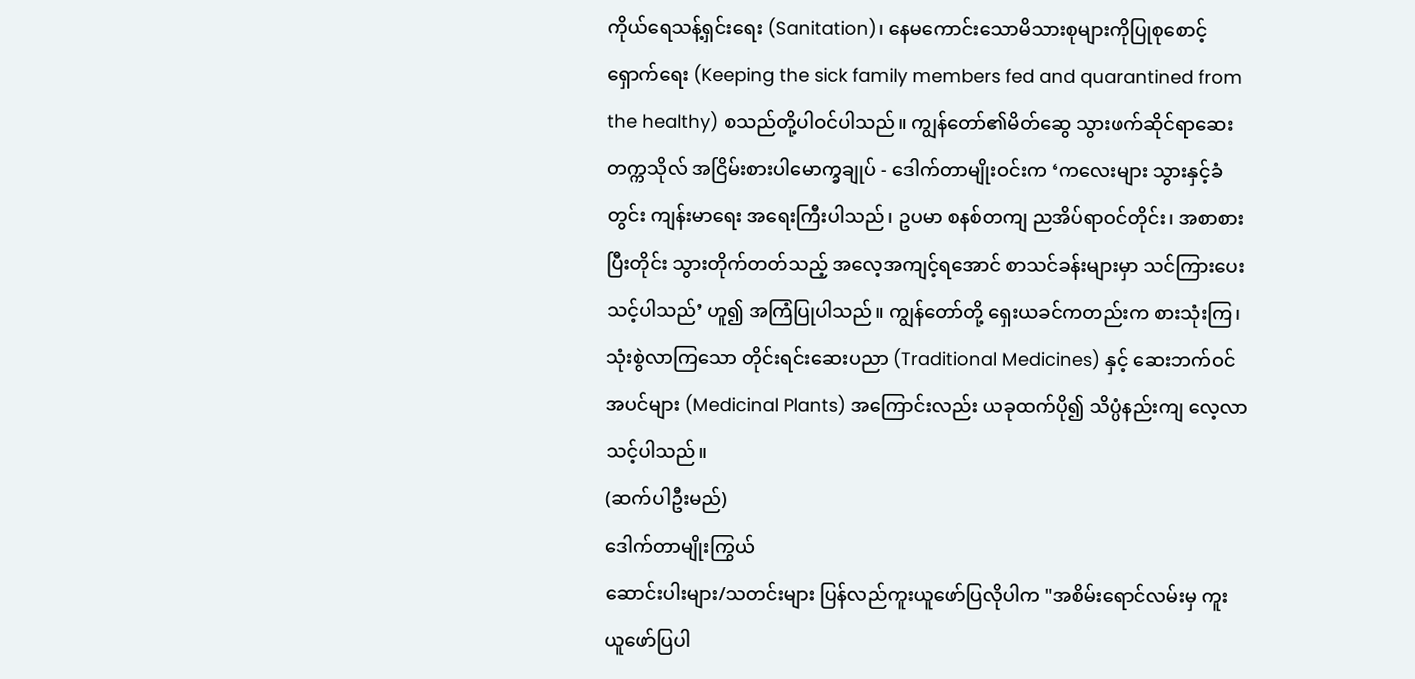ကိုယ်ရေသန့်ရှင်းရေး (Sanitation)၊ နေမကောင်းသောမိသားစုများကိုပြုစုစောင့်ရှောက်ရေး (Keeping the sick family members fed and quarantined from the healthy) စသည်တို့ပါဝင်ပါသည်။ ကျွန်တော်၏မိတ်ဆွေ သွားဖက်ဆိုင်ရာဆေးတက္ကသိုလ် အငြိမ်းစားပါမောက္ခချုပ် - ဒေါက်တာမျိုးဝင်းက ‘ကလေးများ သွားနှင့်ခံတွင်း ကျန်းမာရေး အရေးကြီးပါသည်၊ ဥပမာ စနစ်တကျ ညအိပ်ရာဝင်တိုင်း၊ အစာစားပြီးတိုင်း သွားတိုက်တတ်သည့် အလေ့အကျင့်ရအောင် စာသင်ခန်းများမှာ သင်ကြားပေးသင့်ပါသည်’ ဟူ၍ အကြံပြုပါသည်။ ကျွန်တော်တို့ ရှေးယခင်ကတည်းက စားသုံးကြ၊ သုံးစွဲလာကြသော တိုင်းရင်းဆေးပညာ (Traditional Medicines) နှင့် ဆေးဘက်ဝင်အပင်များ (Medicinal Plants) အကြောင်းလည်း ယခုထက်ပို၍ သိပ္ပံနည်းကျ လေ့လာသင့်ပါသည်။
(ဆက်ပါဦးမည်)
ဒေါက်တာမျိုးကြွယ်
ဆောင်းပါးများ/သတင်းများ ပြန်လည်ကူးယူဖော်ပြလိုပါက "အစိမ်းရောင်လမ်းမှ ကူးယူဖော်ပြပါ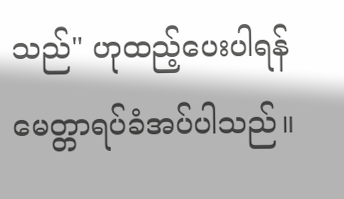သည်" ဟုထည့်ပေးပါရန် မေတ္တာရပ်ခံအပ်ပါသည်။